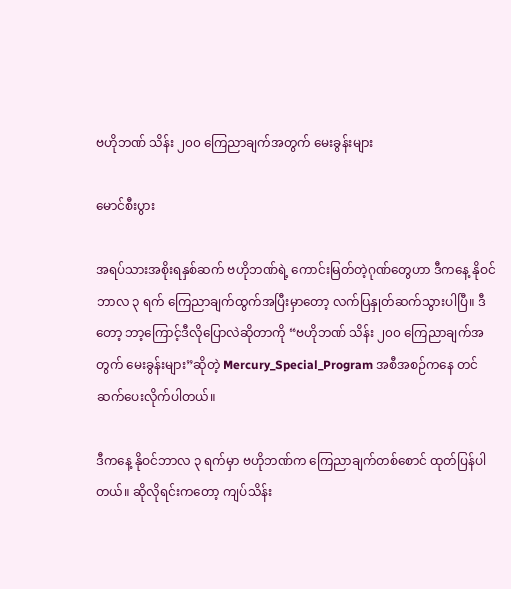ဗဟိုဘဏ် သိန်း ၂၀၀ ကြေညာချက်အတွက် မေးခွန်းများ

မောင်စီးပွား

အရပ်သားအစိုးရနှစ်ဆက် ဗဟိုဘဏ်ရဲ့ ကောင်းမြတ်တဲ့ဂုဏ်တွေဟာ ဒီကနေ့ နိုဝင်ဘာလ ၃ ရက် ကြေညာချက်ထွက်အပြီးမှာတော့ လက်ပြနှုတ်ဆက်သွားပါပြီ။ ဒီတော့ ဘာ့ကြောင့်ဒီလိုပြောလဲဆိုတာကို “ဗဟိုဘဏ် သိန်း ၂၀၀ ကြေညာချက်အတွက် မေးခွန်းများ”ဆိုတဲ့ Mercury_Special_Program အစီအစဉ်ကနေ တင်ဆက်ပေးလိုက်ပါတယ်။

ဒီကနေ့ နိုဝင်ဘာလ ၃ ရက်မှာ ဗဟိုဘဏ်က ကြေညာချက်တစ်စောင် ထုတ်ပြန်ပါတယ်။ ဆိုလိုရင်းကတော့ ကျပ်သိန်း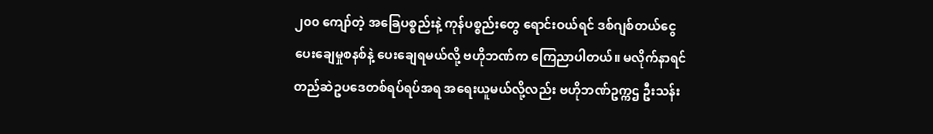၂၀၀ ကျော်တဲ့ အခြေပစ္စည်းနဲ့ ကုန်ပစ္စည်းတွေ ရောင်းဝယ်ရင် ဒစ်ဂျစ်တယ်ငွေပေးချေမှုစနစ်နဲ့ ပေးချေရမယ်လို့ ဗဟိုဘဏ်က ကြေညာပါတယ်။ မလိုက်နာရင် တည်ဆဲဥပဒေတစ်ရပ်ရပ်အရ အရေးယူမယ်လို့လည်း ဗဟိုဘဏ်ဥက္ကဌ ဦးသန်း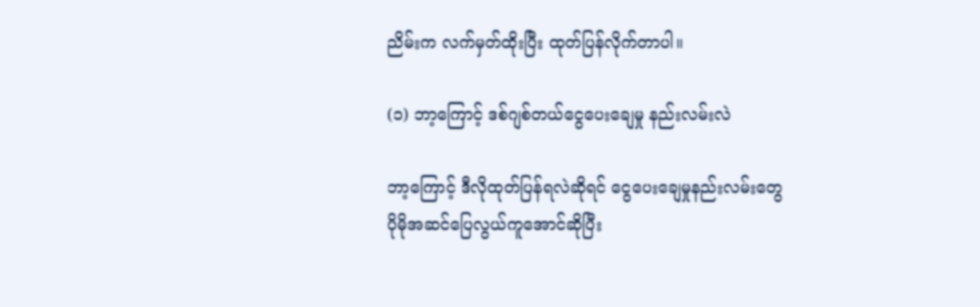ညိမ်းက လက်မှတ်ထိုးပြီး ထုတ်ပြန်လိုက်တာပါ။

(၁) ဘာ့ကြောင့် ဒစ်ဂျစ်တယ်ငွေပေးချေမှု နည်းလမ်းလဲ

ဘာ့ကြောင့် ဒီလိုထုတ်ပြန်ရလဲဆိုရင် ငွေပေးချေမှုနည်းလမ်းတွေ ပိုမိုအဆင်ပြေလွယ်ကူအောင်ဆိုပြီး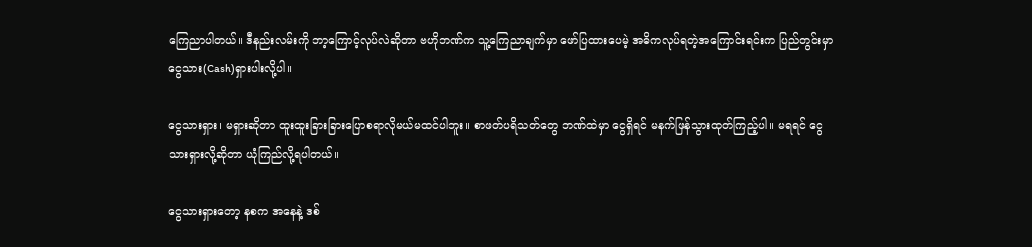ကြေညာပါတယ်။ ဒီနည်းလမ်းကို ဘာ့ကြောင့်လုပ်လဲဆိုတာ ဗဟိုဘဏ်က သူ့ကြေညာချက်မှာ ဖော်ပြထားပေမဲ့ အဓိကလုပ်ရတဲ့အကြောင်းရင်းက ပြည်တွင်းမှာ ငွေသား(Cash)ရှားပါးလို့ပါ။

ငွေသားရှား၊ မရှားဆိုတာ ထူးထူးခြားခြားပြောစရာလိုမယ်မထင်ပါဘူး။ စာဖတ်ပရိသတ်တွေ ဘဏ်ထဲမှာ ငွေရှိရင် မနက်ဖြန်သွားထုတ်ကြည့်ပါ။ မရရင် ငွေသားရှားလို့ဆိုတာ ယုံကြည်လို့ရပါတယ်။

ငွေသားရှားတော့ နစက အနေနဲ့ ဒစ်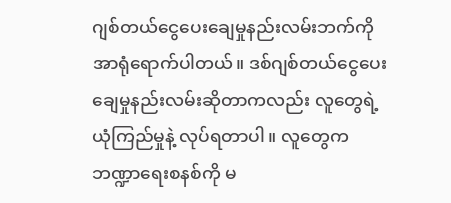ဂျစ်တယ်ငွေပေးချေမှုနည်းလမ်းဘက်ကို အာရုံရောက်ပါတယ်။ ဒစ်ဂျစ်တယ်ငွေပေးချေမှုနည်းလမ်းဆိုတာကလည်း လူတွေရဲ့ ယုံကြည်မှုနဲ့ လုပ်ရတာပါ။ လူတွေက ဘဏ္ဍာရေးစနစ်ကို မ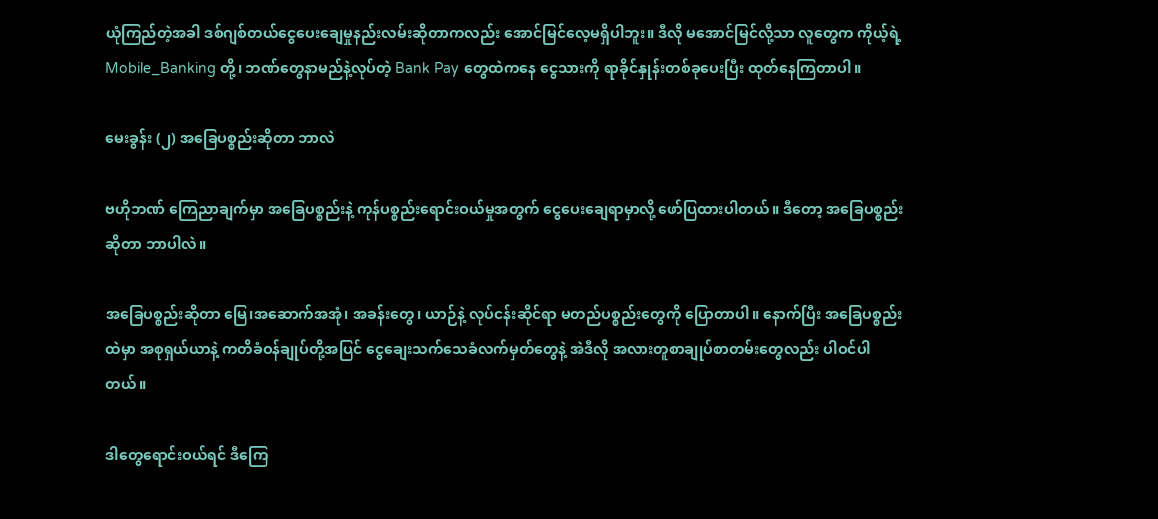ယုံကြည်တဲ့အခါ ဒစ်ဂျစ်တယ်ငွေပေးချေမှုနည်းလမ်းဆိုတာကလည်း အောင်မြင်လေ့မရှိပါဘူး။ ဒီလို မအောင်မြင်လို့သာ လူတွေက ကိုယ့်ရဲ့ Mobile_Banking တို့၊ ဘဏ်တွေနာမည်နဲ့လုပ်တဲ့ Bank Pay တွေထဲကနေ ငွေသားကို ရာခိုင်နှုန်းတစ်ခုပေးပြီး ထုတ်နေကြတာပါ။

မေးခွန်း (၂) အခြေပစ္စည်းဆိုတာ ဘာလဲ

ဗဟိုဘဏ် ကြေညာချက်မှာ အခြေပစ္စည်းနဲ့ ကုန်ပစ္စည်းရောင်းဝယ်မှုအတွက် ငွေပေးချေရာမှာလို့ ဖော်ပြထားပါတယ်။ ဒီတော့ အခြေပစ္စည်းဆိုတာ ဘာပါလဲ။

အခြေပစ္စည်းဆိုတာ မြေ၊အဆောက်အအုံ၊ အခန်းတွေ၊ ယာဉ်နဲ့ လုပ်ငန်းဆိုင်ရာ မတည်ပစ္စည်းတွေကို ပြောတာပါ။ နောက်ပြီး အခြေပစ္စည်းထဲမှာ အစုရှယ်ယာနဲ့ ကတိခံဝန်ချုပ်တို့အပြင် ငွေချေးသက်သေခံလက်မှတ်တွေနဲ့ အဲဒီလို အလားတူစာချုပ်စာတမ်းတွေလည်း ပါဝင်ပါတယ်။

ဒါတွေရောင်းဝယ်ရင် ဒီကြေ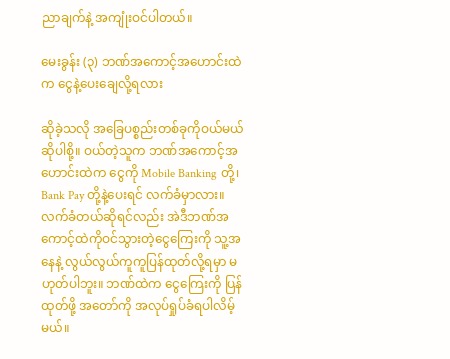ညာချက်နဲ့ အကျုံးဝင်ပါတယ်။

မေးခွန်း (၃) ဘဏ်အကောင့်အဟောင်းထဲက ငွေနဲ့ပေးချေလို့ရလား

ဆိုခဲ့သလို အခြေပစ္စည်းတစ်ခုကိုဝယ်မယ်ဆိုပါစို့။ ဝယ်တဲ့သူက ဘဏ်အကောင့်အဟောင်းထဲက ငွေကို Mobile Banking တို့၊ Bank Pay တို့နဲ့ပေးရင် လက်ခံမှာလား။ လက်ခံတယ်ဆိုရင်လည်း အဲဒီဘဏ်အကောင့်ထဲကိုဝင်သွားတဲ့ငွေကြေးကို သူ့အနေနဲ့ လွယ်လွယ်ကူကူပြန်ထုတ်လို့ရမှာ မဟုတ်ပါဘူး။ ဘဏ်ထဲက ငွေကြေးကို ပြန်ထုတ်ဖို့ အတော်ကို အလုပ်ရှုပ်ခံရပါလိမ့်မယ်။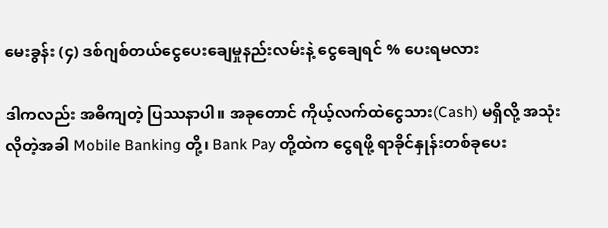မေးခွန်း (၄) ဒစ်ဂျစ်တယ်ငွေပေးချေမှုနည်းလမ်းနဲ့ ငွေချေရင် % ပေးရမလား

ဒါကလည်း အဓိကျတဲ့ ပြဿနာပါ။ အခုတောင် ကိုယ့်လက်ထဲငွေသား(Cash) မရှိလို့ အသုံးလိုတဲ့အခါ Mobile Banking တို့၊ Bank Pay တို့ထဲက ငွေရဖို့ ရာခိုင်နှုန်းတစ်ခုပေး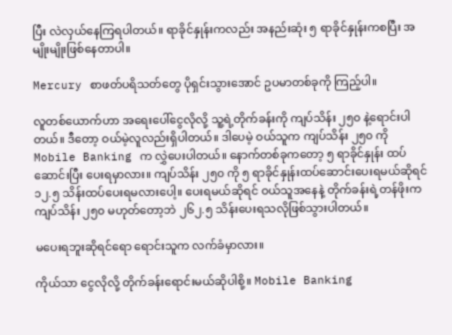ပြီး လဲလှယ်နေကြရပါတယ်။ ရာခိုင်နှုန်းကလည်း အနည်းဆုံး ၅ ရာခိုင်နှုန်းကစပြီး အမျိုးမျိုးဖြစ်နေတာပါ။

Mercury စာဖတ်ပရိသတ်တွေ ပိုရှင်းသွားအောင် ဥပမာတစ်ခုကို ကြည့်ပါ။

လူတစ်ယောက်ဟာ အရေးပေါ်ငွေလိုလို့ သူ့ရဲ့တိုက်ခန်းကို ကျပ်သိန်း ၂၅၀ နဲ့ရောင်းပါတယ်။ ဒီတော့ ဝယ်မဲ့လူလည်းရှိပါတယ်။ ဒါပေမဲ့ ဝယ်သူက ကျပ်သိန်း ၂၅၀ ကို Mobile Banking က လွှဲပေးပါတယ်။ နောက်တစ်ခုကတော့ ၅ ရာခိုင်နှုန်း ထပ်ဆောင်းပြီး ပေးရမှာလား။ ကျပ်သိန်း ၂၅၀ ကို ၅ ရာခိုင်နှုန်းထပ်ဆောင်းပေးရမယ်ဆိုရင် ၁၂.၅ သိန်းထပ်ပေးရမလားပေါ့။ ပေးရမယ်ဆိုရင် ဝယ်သူအနေနဲ့ တိုက်ခန်းရဲ့တန်ဖိုးက ကျပ်သိန်း ၂၅၀ မဟုတ်တော့ဘဲ ၂၆၂.၅ သိန်းပေးရသလိုဖြစ်သွားပါတယ်။

မပေးရဘူးဆိုရင်ရော ရောင်းသူက လက်ခံမှာလား။

ကိုယ်သာ ငွေလိုလို့ တိုက်ခန်းရောင်းမယ်ဆိုပါစို့။ Mobile Banking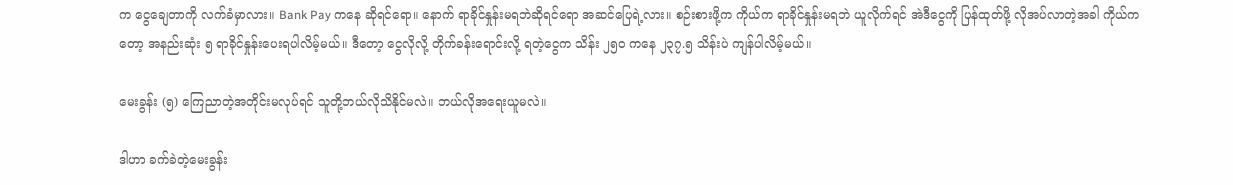က ငွေချေတာကို လက်ခံမှာလား။ Bank Pay ကနေ ဆိုရင်ရော။ နောက် ရာခိုင်နှုန်းမရဘဲဆိုရင်ရော အဆင်ပြေရဲ့လား။ စဉ်းစားဖို့က ကိုယ်က ရာခိုင်နှုန်းမရဘဲ ယူလိုက်ရင် အဲဒီငွေကို ပြန်ထုတ်ဖို့ လိုအပ်လာတဲ့အခါ ကိုယ်ကတော့ အနည်းဆုံး ၅ ရာခိုင်နှုန်းပေးရပါလိမ့်မယ်။ ဒီတော့ ငွေလိုလို့ တိုက်ခန်းရောင်းလို့ ရတဲ့ငွေက သိန်း ၂၅၀ ကနေ ၂၃၇.၅ သိန်းပဲ ကျန်ပါလိမ့်မယ်။

မေးခွန်း (၅) ကြေညာတဲ့အတိုင်းမလုပ်ရင် သူတို့ဘယ်လိုသိနိုင်မလဲ။ ဘယ်လိုအရေးယူမလဲ။

ဒါဟာ ခက်ခဲတဲ့မေးခွန်း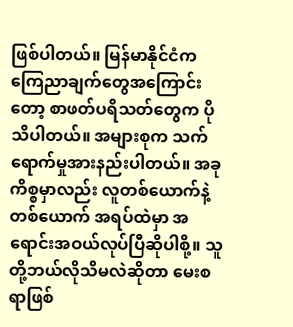ဖြစ်ပါတယ်။ မြန်မာနိုင်ငံက ကြေညာချက်တွေအကြောင်းတော့ စာဖတ်ပရိသတ်တွေက ပိုသိပါတယ်။ အများစုက သက်ရောက်မှုအားနည်းပါတယ်။ အခုကိစ္စမှာလည်း လူတစ်ယောက်နဲ့တစ်ယောက် အရပ်ထဲမှာ အရောင်းအဝယ်လုပ်ပြီဆိုပါစို့။ သူတို့ဘယ်လိုသိမလဲဆိုတာ မေးစရာဖြစ်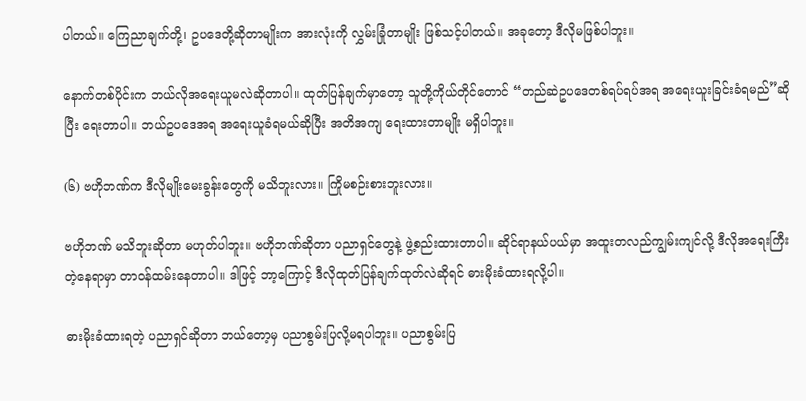ပါတယ်။ ကြေညာချက်တို့၊ ဥပဒေတို့ဆိုတာမျိုးက အားလုံးကို လွှမ်းခြုံတာမျိုး ဖြစ်သင့်ပါတယ်။ အခုတော့ ဒီလိုမဖြစ်ပါဘူး။

နောက်တစ်ပိုင်းက ဘယ်လိုအရေးယူမလဲဆိုတာပါ။ ထုတ်ပြန်ချက်မှာတော့ သူတို့ကိုယ်တိုင်တောင် “တည်ဆဲဥပဒေတစ်ရပ်ရပ်အရ အရေးယူးခြင်းခံရမည်”ဆိုပြီး ရေးတာပါ။ ဘယ်ဥပဒေအရ အရေးယူခံရမယ်ဆိုပြီး အတိအကျ ရေးထားတာမျိုး မရှိပါဘူး။

(၆) ဗဟိုဘဏ်က ဒီလိုမျိုးမေးခွန်းတွေကို မသိဘူးလား။ ကြိုမစဉ်းစားဘူးလား။

ဗဟိုဘဏ် မသိဘူးဆိုတာ မဟုတ်ပါဘူး။ ဗဟိုဘဏ်ဆိုတာ ပညာရှင်တွေနဲ့ ဖွဲ့စည်းထားတာပါ။ ဆိုင်ရာနယ်ပယ်မှာ အထူးတလည်ကျွမ်းကျင်လို့ ဒီလိုအရေးကြီးတဲ့နေရာမှာ တာဝန်ထမ်းနေတာပါ။ ဒါဖြင့် ဘာ့ကြောင့် ဒီလိုထုတ်ပြန်ချက်ထုတ်လဲဆိုရင် ဓားမိုးခံထားရလို့ပါ။

ဓားမိုးခံထားရတဲ့ ပညာရှင်ဆိုတာ ဘယ်တော့မှ ပညာစွမ်းပြလို့မရပါဘူး။ ပညာစွမ်းပြ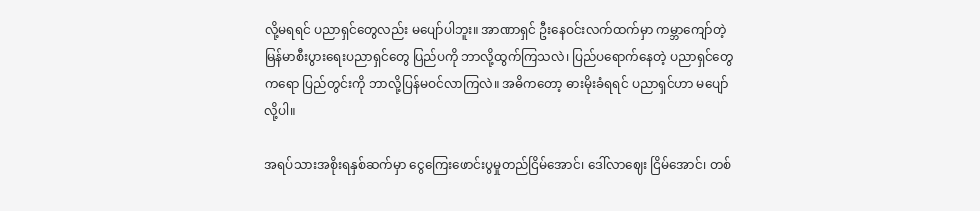လို့မရရင် ပညာရှင်တွေလည်း မပျော်ပါဘူး။ အာဏာရှင် ဦးနေဝင်းလက်ထက်မှာ ကမ္ဘာကျော်တဲ့ မြန်မာစီးပွားရေးပညာရှင်တွေ ပြည်ပကို ဘာလို့ထွက်ကြသလဲ၊ ပြည်ပရောက်နေတဲ့ ပညာရှင်တွေကရော ပြည်တွင်းကို ဘာလို့ပြန်မဝင်လာကြလဲ။ အဓိကတော့ ဓားမိုးခံရရင် ပညာရှင်ဟာ မပျော်လို့ပါ။

အရပ်သားအစိုးရနှစ်ဆက်မှာ ငွေကြေးဖောင်းပွမှုတည်ငြိမ်အောင်၊ ဒေါ်လာဈေး ငြိမ်အောင်၊ တစ်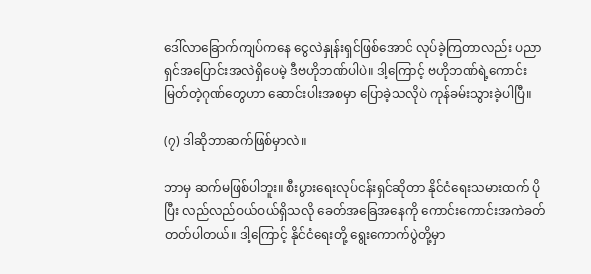ဒေါ်လာခြောက်ကျပ်ကနေ ငွေလဲနှုန်းရှင်ဖြစ်အောင် လုပ်ခဲ့ကြတာလည်း ပညာရှင်အပြောင်းအလဲရှိပေမဲ့ ဒီဗဟိုဘဏ်ပါပဲ။ ဒါ့ကြောင့် ဗဟိုဘဏ်ရဲ့ကောင်းမြတ်တဲ့ဂုဏ်တွေဟာ ဆောင်းပါးအစမှာ ပြောခဲ့သလိုပဲ ကုန်ခမ်းသွားခဲ့ပါပြီ။

(၇) ဒါဆိုဘာဆက်ဖြစ်မှာလဲ။

ဘာမှ ဆက်မဖြစ်ပါဘူး။ စီးပွားရေးလုပ်ငန်းရှင်ဆိုတာ နိုင်ငံရေးသမားထက် ပိုပြီး လည်လည်ဝယ်ဝယ်ရှိသလို ခေတ်အခြေအနေကို ကောင်းကောင်းအကဲခတ်တတ်ပါတယ်။ ဒါ့ကြောင့် နိုင်ငံရေးတို့ ရွေးကောက်ပွဲတို့မှာ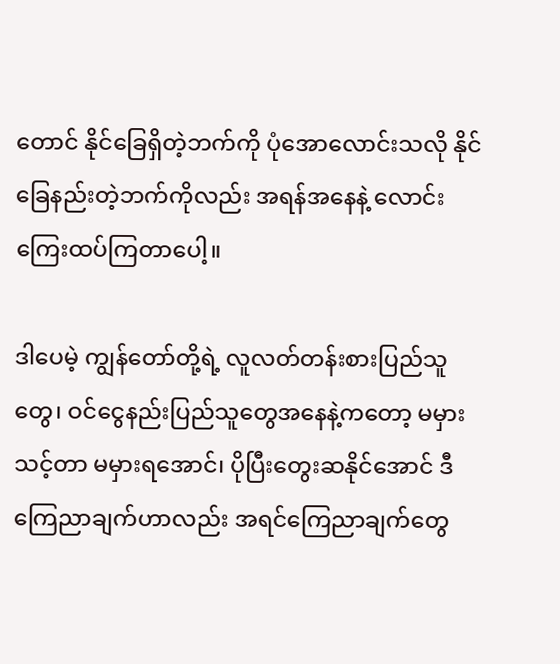တောင် နိုင်ခြေရှိတဲ့ဘက်ကို ပုံအောလောင်းသလို နိုင်ခြေနည်းတဲ့ဘက်ကိုလည်း အရန်အနေနဲ့ လောင်းကြေးထပ်ကြတာပေါ့။

ဒါပေမဲ့ ကျွန်တော်တို့ရဲ့ လူလတ်တန်းစားပြည်သူတွေ၊ ဝင်ငွေနည်းပြည်သူတွေအနေနဲ့ကတော့ မမှားသင့်တာ မမှားရအောင်၊ ပိုပြီးတွေးဆနိုင်အောင် ဒီကြေညာချက်ဟာလည်း အရင်ကြေညာချက်တွေ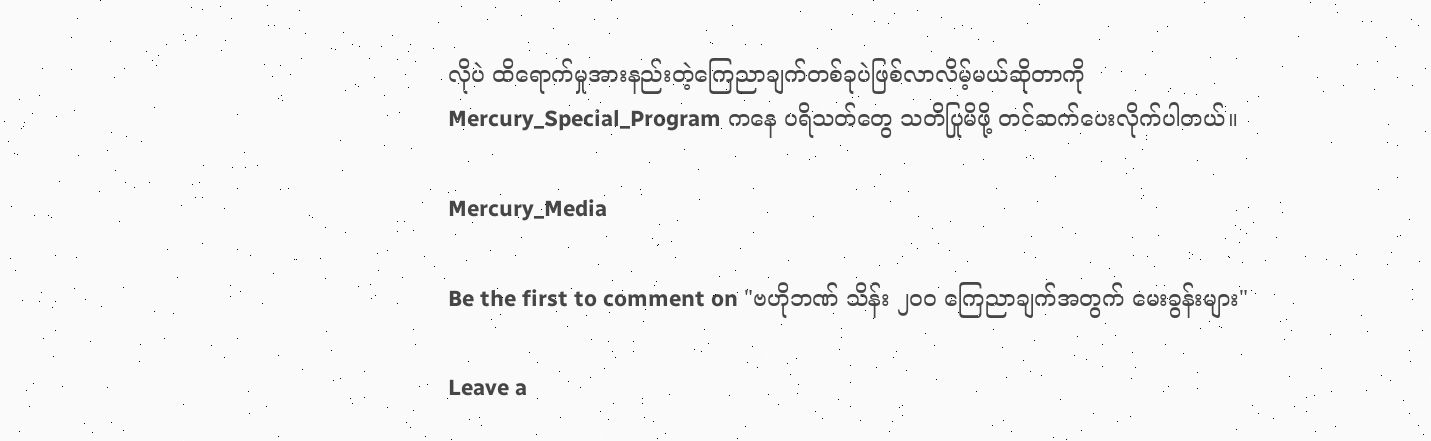လိုပဲ ထိရောက်မှုအားနည်းတဲ့ကြေညာချက်တစ်ခုပဲဖြစ်လာလိမ့်မယ်ဆိုတာကို Mercury_Special_Program ကနေ ပရိသတ်တွေ သတိပြုမိဖို့ တင်ဆက်ပေးလိုက်ပါတယ်။

Mercury_Media

Be the first to comment on "ဗဟိုဘဏ် သိန်း ၂၀၀ ကြေညာချက်အတွက် မေးခွန်းများ"

Leave a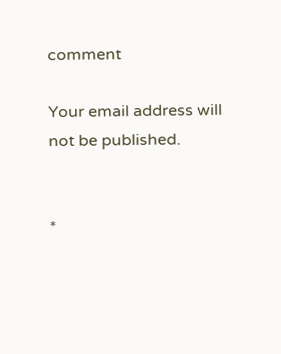comment

Your email address will not be published.


*